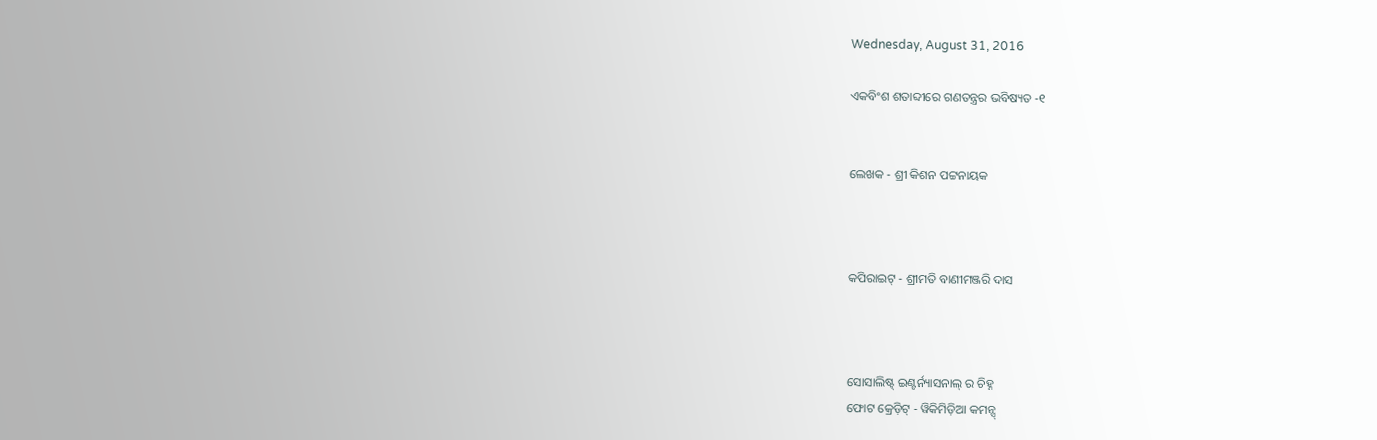Wednesday, August 31, 2016

ଏକବିଂଶ ଶତାବ୍ଦୀରେ ଗଣତନ୍ତ୍ରର ଭବିଷ୍ୟତ -୧


ଲେଖକ - ଶ୍ରୀ କିଶନ ପଟ୍ଟନାୟକ



କପିରାଇଟ୍ - ଶ୍ରୀମତି ବାଣୀମଞ୍ଜରି ଦାସ



ସୋସାଲିଷ୍ଟ୍ ଇଣ୍ଟର୍ନ୍ୟାସନାଲ୍ ର ଚିହ୍ନ
ଫୋଟ କ୍ରେଡ଼ିଟ୍ - ୱିକିମିଡ଼ିଆ କମନ୍ସ୍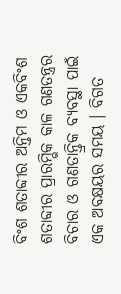ବିଂଶ ଶତାବ୍ଦୀର ଅନ୍ତିମ ଓ ଏକବିଂଶ ଶତାବ୍ଦୀର ପ୍ରାରମ୍ଭିକ କାଳ ଗଣତନ୍ତ୍ରର ବିଚାର ଓ ଗଣତାନ୍ତ୍ରିକ ବ୍ୟବସ୍ଥା ପାଇଁ ଏକ ଅବକ୍ଷୟର ସମୟ । ବିଗତ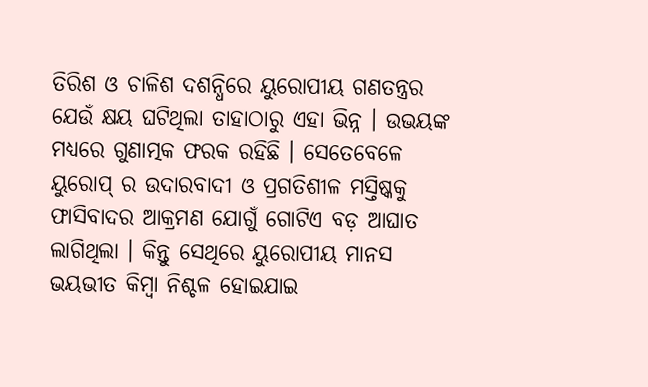ତିରିଶ ଓ ଚାଳିଶ ଦଶନ୍ଧିରେ ୟୁରୋପୀୟ ଗଣତନ୍ତ୍ରର ଯେଉଁ କ୍ଷୟ ଘଟିଥିଲା ତାହାଠାରୁ ଏହା ଭିନ୍ନ । ଉଭୟଙ୍କ ମଧ୍ୟରେ ଗୁଣାତ୍ମକ ଫରକ ରହିଛି । ସେତେବେଳେ ୟୁରୋପ୍ ର ଉଦାରବାଦୀ ଓ ପ୍ରଗତିଶୀଳ ମସ୍ତିଷ୍କକୁ ଫାସିବାଦର ଆକ୍ରମଣ ଯୋଗୁଁ ଗୋଟିଏ ବଡ଼ ଆଘାତ ଲାଗିଥିଲା । କିନ୍ତୁ ସେଥିରେ ୟୁରୋପୀୟ ମାନସ ଭୟଭୀତ କିମ୍ବା ନିଶ୍ଚଳ ହୋଇଯାଇ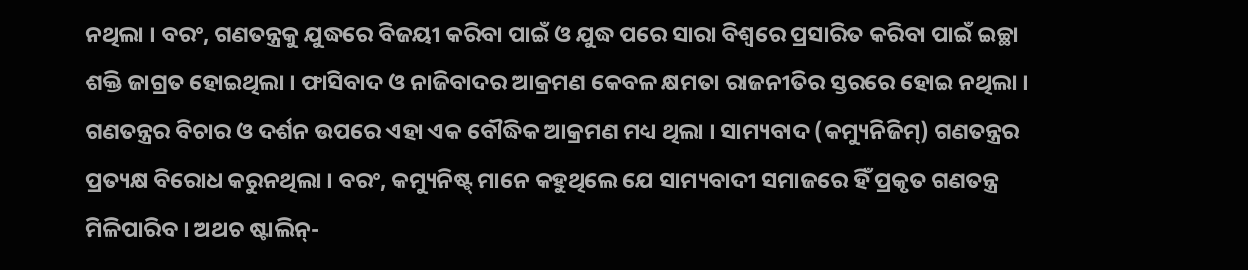ନଥିଲା । ବରଂ, ଗଣତନ୍ତ୍ରକୁ ଯୁଦ୍ଧରେ ବିଜୟୀ କରିବା ପାଇଁ ଓ ଯୁଦ୍ଧ ପରେ ସାରା ବିଶ୍ୱରେ ପ୍ରସାରିତ କରିବା ପାଇଁ ଇଚ୍ଛା ଶକ୍ତି ଜାଗ୍ରତ ହୋଇଥିଲା । ଫାସିବାଦ ଓ ନାଜିବାଦର ଆକ୍ରମଣ କେବଳ କ୍ଷମତା ରାଜନୀତିର ସ୍ତରରେ ହୋଇ ନଥିଲା । ଗଣତନ୍ତ୍ରର ବିଚାର ଓ ଦର୍ଶନ ଉପରେ ଏହା ଏକ ବୌଦ୍ଧିକ ଆକ୍ରମଣ ମଧ୍ୟ ଥିଲା । ସାମ୍ୟବାଦ (କମ୍ୟୁନିଜିମ୍) ଗଣତନ୍ତ୍ରର ପ୍ରତ୍ୟକ୍ଷ ବିରୋଧ କରୁନଥିଲା । ବରଂ, କମ୍ୟୁନିଷ୍ଟ୍ ମାନେ କହୁଥିଲେ ଯେ ସାମ୍ୟବାଦୀ ସମାଜରେ ହିଁ ପ୍ରକୃତ ଗଣତନ୍ତ୍ର ମିଳିପାରିବ । ଅଥଚ ଷ୍ଟାଲିନ୍-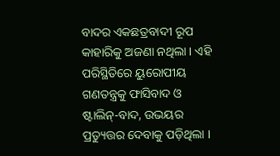ବାଦର ଏକଛତ୍ରବାଦୀ ରୂପ କାହାରିକୁ ଅଜଣା ନଥିଲା । ଏହି ପରିସ୍ଥିତିରେ ୟୁରୋପୀୟ ଗଣତନ୍ତ୍ରକୁ ଫାସିବାଦ ଓ ଷ୍ଟାଲିନ୍-ବାଦ, ଉଭୟର ପ୍ରତ୍ୟୁତ୍ତର ଦେବାକୁ ପଡ଼ିଥିଲା ।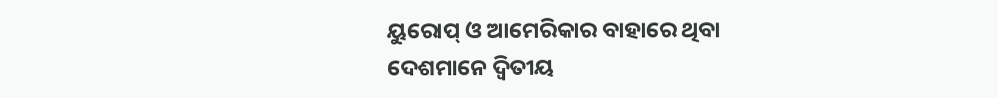ୟୁରୋପ୍ ଓ ଆମେରିକାର ବାହାରେ ଥିବା ଦେଶମାନେ ଦ୍ୱିତୀୟ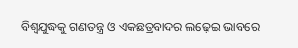ବିଶ୍ୱଯୁଦ୍ଧକୁ ଗଣତନ୍ତ୍ର ଓ ଏକଛତ୍ରବାଦର ଲଢ଼େଇ ଭାବରେ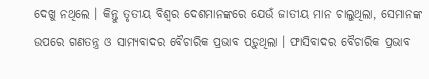ଦେଖୁ ନଥିଲେ । କିନ୍ତୁ ତୃତୀୟ ବିଶ୍ୱର ଦେଶମାନଙ୍କରେ ଯେଉଁ ଜାତୀୟ ମାନ ଚାଲୁଥିଲା, ସେମାନଙ୍କ ଉପରେ ଗଣତନ୍ତ୍ର ଓ ସାମ୍ୟବାଦର ବୈଚାରିକ ପ୍ରଭାବ ପଡ଼ୁଥିଲା । ଫାସିବାଦର ବୈଚାରିକ ପ୍ରଭାବ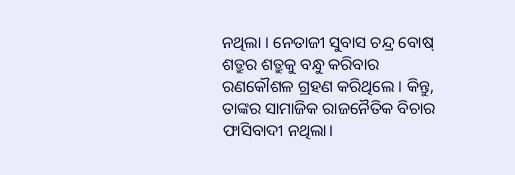ନଥିଲା । ନେତାଜୀ ସୁବାସ ଚନ୍ଦ୍ର ବୋଷ୍ ଶତ୍ରୁର ଶତ୍ରୁକୁ ବନ୍ଧୁ କରିବାର ରଣକୌଶଳ ଗ୍ରହଣ କରିଥିଲେ । କିନ୍ତୁ, ତାଙ୍କର ସାମାଜିକ ରାଜନୈତିକ ବିଚାର ଫାସିବାଦୀ ନଥିଲା।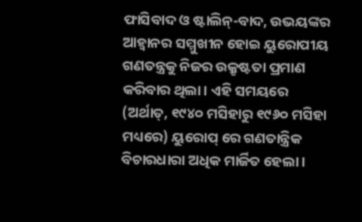ଫାସିବାଦ ଓ ଷ୍ଟାଲିନ୍-ବାଦ, ଉଭୟଙ୍କର ଆହ୍ୱାନର ସମ୍ମୁଖୀନ ହୋଇ ୟୁରୋପୀୟ ଗଣତନ୍ତ୍ରକୁ ନିଜର ଉକ୍ରୃଷ୍ଟତା ପ୍ରମାଣ କରିବାର ଥିଲା। ଏହି ସମୟରେ (ଅର୍ଥାତ୍, ୧୯୪୦ ମସିହାରୁ ୧୯୬୦ ମସିହା ମଧ୍ୟରେ) ୟୁରୋପ୍ ରେ ଗଣତାନ୍ତ୍ରିକ ବିଚାରଧାରା ଅଧିକ ମାର୍ଜିତ ହେଲା ।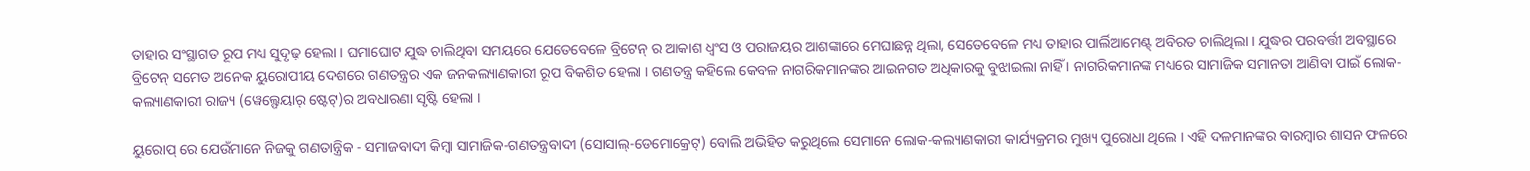ତାହାର ସଂସ୍ଥାଗତ ରୂପ ମଧ୍ୟ ସୁଦୃଢ଼ ହେଲା । ଘମାଘୋଟ ଯୁଦ୍ଧ ଚାଲିଥିବା ସମୟରେ ଯେତେବେଳେ ବ୍ରିଟେନ୍ ର ଆକାଶ ଧ୍ୱଂସ ଓ ପରାଜୟର ଆଶଙ୍କାରେ ମେଘାଛନ୍ନ ଥିଲା, ସେତେବେଳେ ମଧ୍ୟ ତାହାର ପାର୍ଲିଆମେଣ୍ଟ୍ ଅବିରତ ଚାଲିଥିଲା । ଯୁଦ୍ଧର ପରବର୍ତ୍ତୀ ଅବସ୍ଥାରେ ବ୍ରିଟେନ୍ ସମେତ ଅନେକ ୟୁରୋପୀୟ ଦେଶରେ ଗଣତନ୍ତ୍ରର ଏକ ଜନକଲ୍ୟାଣକାରୀ ରୂପ ବିକଶିତ ହେଲା । ଗଣତନ୍ତ୍ର କହିଲେ କେବଳ ନାଗରିକମାନଙ୍କର ଆଇନଗତ ଅଧିକାରକୁ ବୁଝାଇଲା ନାହିଁ । ନାଗରିକମାନଙ୍କ ମଧ୍ୟରେ ସାମାଜିକ ସମାନତା ଆଣିବା ପାଇଁ ଲୋକ-କଲ୍ୟାଣକାରୀ ରାଜ୍ୟ (ୱେଲ୍ଫେୟାର୍ ଷ୍ଟେଟ୍)ର ଅବଧାରଣା ସୃଷ୍ଟି ହେଲା ।

ୟୁରୋପ୍ ରେ ଯେଉଁମାନେ ନିଜକୁ ଗଣତାନ୍ତ୍ରିକ - ସମାଜବାଦୀ କିମ୍ବା ସାମାଜିକ-ଗଣତନ୍ତ୍ରବାଦୀ (ସୋସାଲ୍-ଡେମୋକ୍ରେଟ୍) ବୋଲି ଅଭିହିତ କରୁଥିଲେ ସେମାନେ ଲୋକ-କଲ୍ୟାଣକାରୀ କାର୍ଯ୍ୟକ୍ରମର ମୁଖ୍ୟ ପୁରୋଧା ଥିଲେ । ଏହି ଦଳମାନଙ୍କର ବାରମ୍ବାର ଶାସନ ଫଳରେ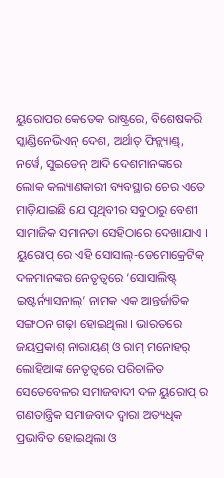ୟୁରୋପର କେତେକ ରାଷ୍ଟ୍ରରେ, ବିଶେଷକରି ସ୍କାଣ୍ଡିନେଭିଏନ୍ ଦେଶ, ଅର୍ଥାତ୍ ଫିନ୍ଲ୍ୟାଣ୍ଡ୍, ନର୍ୱେ, ସୁଇଡେନ୍ ଆଦି ଦେଶମାନଙ୍କରେ ଲୋକ କଲ୍ୟାଣକାରୀ ବ୍ୟବସ୍ଥାର ଚେର ଏତେ ମାଡ଼ିଯାଇଛି ଯେ ପୃଥିବୀର ସବୁଠାରୁ ବେଶୀ ସାମାଜିକ ସମାନତା ସେହିଠାରେ ଦେଖାଯାଏ । ୟୁରୋପ୍ ରେ ଏହି ସୋସାଲ୍-ଡେମୋକ୍ରେଟିକ୍ ଦଳମାନଙ୍କର ନେତୃତ୍ୱରେ ‘ସୋସାଲିଷ୍ଟ୍  ଇଷ୍ଟର୍ନ୍ୟାସନାଲ୍’ ନାମକ ଏକ ଆନ୍ତର୍ଜାତିକ ସଙ୍ଗଠନ ଗଢ଼ା ହୋଇଥିଲା । ଭାରତରେ ଜୟପ୍ରକାଶ୍ ନାରାୟଣ୍ ଓ ରାମ୍ ମନୋହର୍ ଲୋହିଆଙ୍କ ନେତୃତ୍ୱରେ ପରିଚାଳିତ ସେତେବେଳର ସମାଜବାଦୀ ଦଳ ୟୁରୋପ୍ ର ଗଣତାନ୍ତ୍ରିକ ସମାଜବାଦ ଦ୍ୱାରା ଅତ୍ୟଧିକ ପ୍ରଭାବିତ ହୋଇଥିଲା ଓ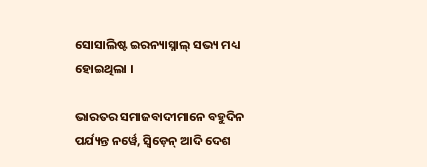ସୋସାଲିଷ୍ଟ ଇରନ୍ୟାସ୍ନାଲ୍ ସଭ୍ୟ ମଧ୍ୟ ହୋଇଥିଲା ।

ଭାରତର ସମାଜବାଦୀମାନେ ବହୁଦିନ ପର୍ଯ୍ୟନ୍ତ ନର୍ୱେ, ସ୍ୱିଡ଼େନ୍ ଆଦି ଦେଶ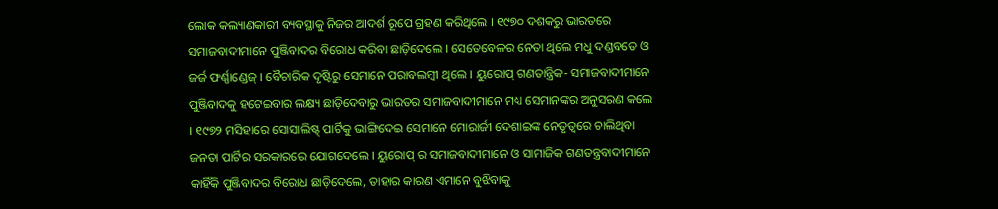ଲୋକ କଲ୍ୟାଣକାରୀ ବ୍ୟବସ୍ଥାକୁ ନିଜର ଆଦର୍ଶ ରୂପେ ଗ୍ରହଣ କରିଥିଲେ । ୧୯୭୦ ଦଶକରୁ ଭାରତରେ ସମାଜବାଦୀମାନେ ପୁଞ୍ଜିବାଦର ବିରୋଧ କରିବା ଛାଡ଼ିଦେଲେ । ସେତେବେଳର ନେତା ଥିଲେ ମଧୁ ଦଣ୍ଡବତେ ଓ ଜର୍ଜ ଫର୍ଣ୍ଣାଣ୍ଡେଜ୍ । ବୈଚାରିକ ଦୃଷ୍ଟିରୁ ସେମାନେ ପରାବଲମ୍ବୀ ଥିଲେ । ୟୁରୋପ୍ ଗଣତାନ୍ତ୍ରିକ- ସମାଜବାଦୀମାନେ ପୁଞ୍ଜିବାଦକୁ ହଟେଇବାର ଲକ୍ଷ୍ୟ ଛାଡ଼ିଦେବାରୁ ଭାରତର ସମାଜବାଦୀମାନେ ମଧ୍ୟ ସେମାନଙ୍କର ଅନୁସରଣ କଲେ । ୧୯୭୨ ମସିହାରେ ସୋସାଲିଷ୍ଟ୍ ପାର୍ଟିକୁ ଭାଙ୍ଗିଦେଇ ସେମାନେ ମୋରାର୍ଜୀ ଦେଶାଇଙ୍କ ନେତୃତ୍ୱରେ ଚାଲିଥିବା ଜନତା ପାର୍ଟିର ସରକାରରେ ଯୋଗଦେଲେ । ୟୁରୋପ୍ ର ସମାଜବାଦୀମାନେ ଓ ସାମାଜିକ ଗଣତନ୍ତ୍ରବାଦୀମାନେ କାହିଁକି ପୁଞ୍ଜିବାଦର ବିରୋଧ ଛାଡ଼ିଦେଲେ, ତାହାର କାରଣ ଏମାନେ ବୁଝିବାକୁ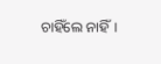ଚାହିଁଲେ ନାହିଁ।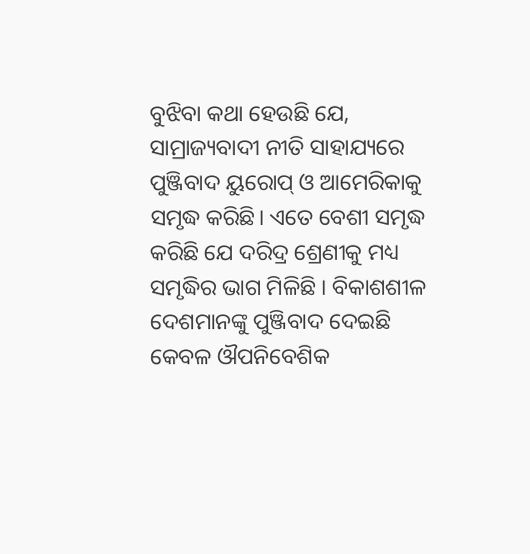ବୁଝିବା କଥା ହେଉଛି ଯେ, ସାମ୍ରାଜ୍ୟବାଦୀ ନୀତି ସାହାଯ୍ୟରେ ପୁଞ୍ଜିବାଦ ୟୁରୋପ୍ ଓ ଆମେରିକାକୁ ସମୃଦ୍ଧ କରିଛି। ଏତେ ବେଶୀ ସମୃଦ୍ଧ କରିଛି ଯେ ଦରିଦ୍ର ଶ୍ରେଣୀକୁ ମଧ୍ୟ ସମୃଦ୍ଧିର ଭାଗ ମିଳିଛି । ବିକାଶଶୀଳ ଦେଶମାନଙ୍କୁ ପୁଞ୍ଜିବାଦ ଦେଇଛି କେବଳ ଔପନିବେଶିକ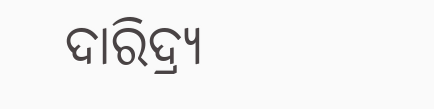ଦାରିଦ୍ର୍ୟ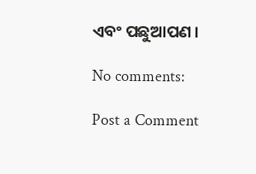ଏବଂ ପଛୁଆପଣ ।

No comments:

Post a Comment